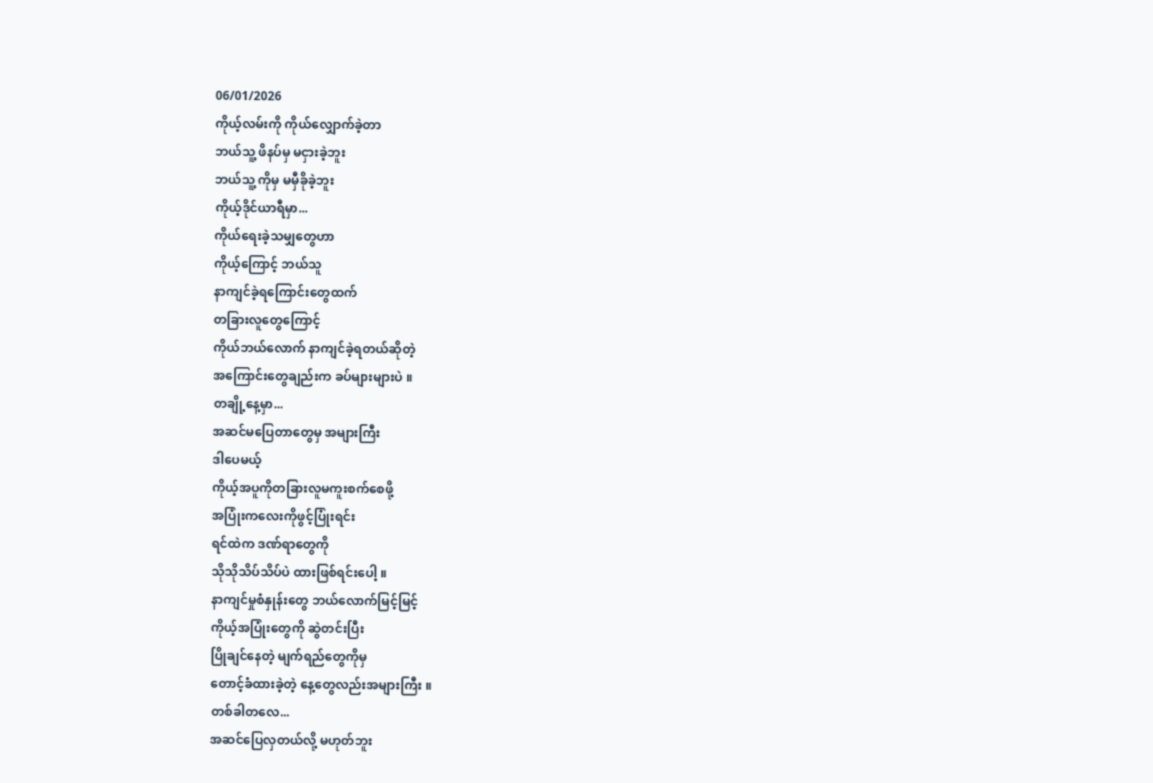06/01/2026
ကိုယ့်လမ်းကို ကိုယ်လျှောက်ခဲ့တာ
ဘယ်သူ့ ဖိနပ်မှ မငှားခဲ့ဘူး
ဘယ်သူ့ ကိုမှ မမှီခိုခဲ့ဘူး
ကိုယ့်ဒိုင်ယာရီမှာ...
ကိုယ်ရေးခဲ့သမျှတွေဟာ
ကိုယ့်ကြောင့် ဘယ်သူ
နာကျင်ခဲ့ရကြောင်းတွေထက်
တခြားလူတွေကြောင့်
ကိုယ်ဘယ်လောက် နာကျင်ခဲ့ရတယ်ဆိုတဲ့
အကြောင်းတွေချည်းက ခပ်များများပဲ ။
တချို့နေ့မှာ...
အဆင်မပြေတာတွေမှ အများကြီး
ဒါပေမယ့်
ကိုယ့်အပူကိုတခြားလူမကူးစက်စေဖို့
အပြုံးကလေးကိုဖွင့်ပြုံးရင်း
ရင်ထဲက ဒဏ်ရာတွေကို
သိုသိုသိပ်သိပ်ပဲ ထားဖြစ်ရင်းပေါ့ ။
နာကျင်မှုစံနှုန်းတွေ ဘယ်လောက်မြင့်မြင့်
ကိုယ့်အပြုံးတွေကို ဆွဲတင်းပြီး
ပြိုချင်နေတဲ့ မျက်ရည်တွေကိုမှ
တောင့်ခံထားခဲ့တဲ့ နေ့တွေလည်းအများကြီး ။
တစ်ခါတလေ...
အဆင်ပြေလှတယ်လို့ မဟုတ်ဘူး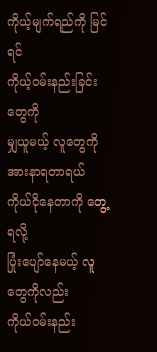ကိုယ့်မျက်ရည်ကို မြင်ရင်
ကိုယ့်ဝမ်းနည်းခြင်းတွေကို
မျှယူမယ့် လူတွေကို အားနာရတာရယ်
ကိုယ်ငိုနေတာကို တွေ့ရလို့
ပြုံးပျော်နေမယ့် လူတွေကိုလည်း
ကိုယ်ဝမ်းနည်း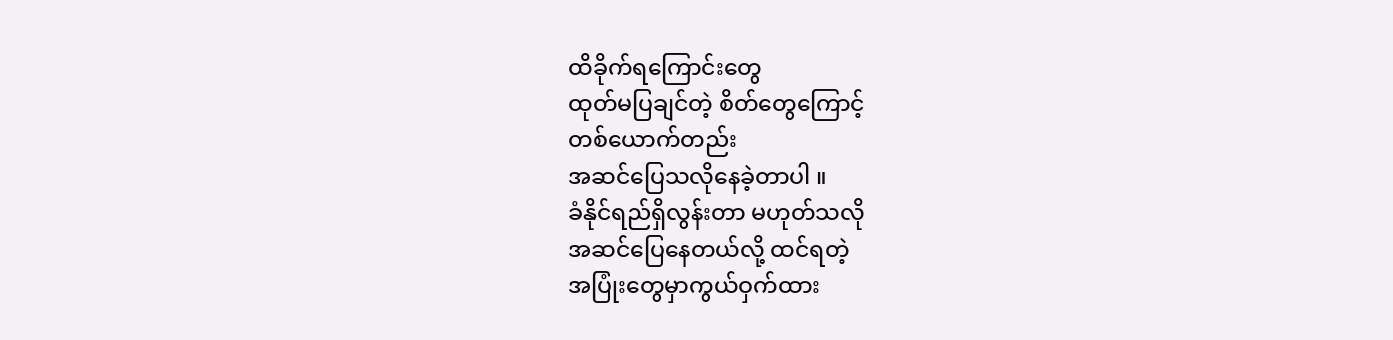ထိခိုက်ရကြောင်းတွေ
ထုတ်မပြချင်တဲ့ စိတ်တွေကြောင့်
တစ်ယောက်တည်း
အဆင်ပြေသလိုနေခဲ့တာပါ ။
ခံနိုင်ရည်ရှိလွန်းတာ မဟုတ်သလို
အဆင်ပြေနေတယ်လို့ ထင်ရတဲ့
အပြုံးတွေမှာကွယ်ဝှက်ထား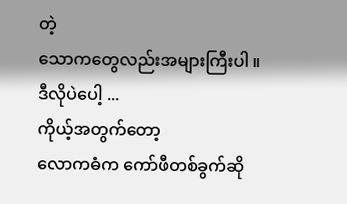တဲ့
သောကတွေလည်းအများကြီးပါ ။
ဒီလိုပဲပေါ့ ...
ကိုယ့်အတွက်တော့
လောကဓံက ကော်ဖီတစ်ခွက်ဆို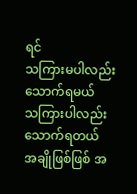ရင်
သကြားမပါလည်း သောက်ရမယ်
သကြားပါလည်း သောက်ရတယ်
အချိုဖြစ်ဖြစ် အ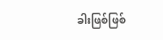ခါးဖြစ်ဖြစ်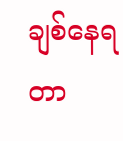ချစ်နေရတာ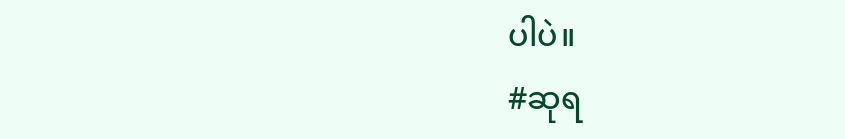ပါပဲ။
#ဆုရ